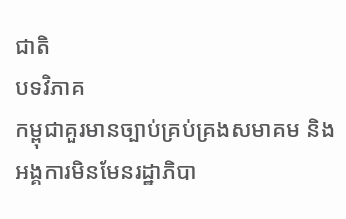ជាតិ
បទវិភាគ
កម្ពុជាគួរមានច្បាប់គ្រប់គ្រងសមាគម និងអង្គការមិនមែនរដ្ឋាភិបា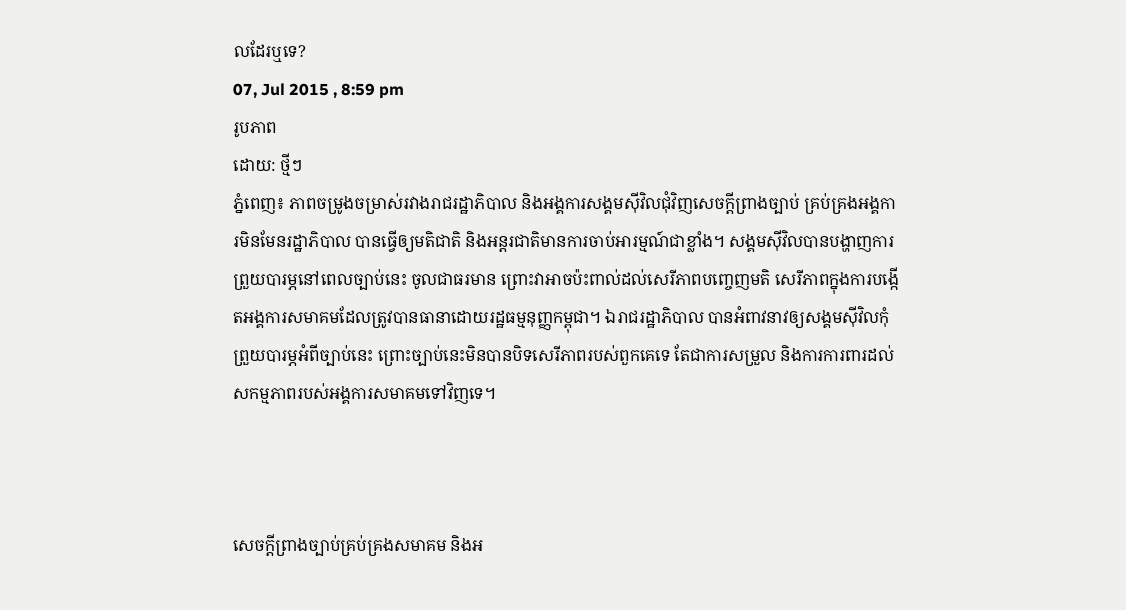លដែរឬទេ?
07, Jul 2015 , 8:59 pm
រូបភាព
ដោយ: ថ្មីៗ
ភ្នំពេញ៖ ភាពចម្រូងចម្រាស់រវាងរាជរដ្ឋាភិបាល និងអង្គការសង្គមស៊ីវិលជុំវិញសេចក្តីព្រាងច្បាប់ គ្រប់គ្រងអង្គការមិនមែនរដ្ឋាភិបាល បានធ្វើឲ្យមតិជាតិ និងអន្តរជាតិមានការចាប់អារម្មណ៍ជាខ្លាំង។ សង្គមស៊ីវិលបានបង្ហាញការព្រួយបារម្ភនៅពេលច្បាប់នេះ ចូលជាធរមាន ព្រោះវាអាចប៉ះពាល់ដល់សេរីភាពបញ្ចេញមតិ សេរីភាពក្នុងការបង្កើតអង្គការសមាគមដែលត្រូវបានធានាដោយរដ្ឋធម្មនុញ្ញកម្ពុជា។ ឯរាជរដ្ឋាភិបាល បានអំពាវនាវឲ្យសង្គមស៊ីវិលកុំព្រួយបារម្ភអំពីច្បាប់នេះ ព្រោះច្បាប់នេះមិនបានបិទសេរីភាពរបស់ពួកគេទេ តែជាការសម្រួល និងការការពារដល់សកម្មភាពរបស់អង្គការសមាគមទៅវិញទេ។



សេចក្តីព្រាងច្បាប់គ្រប់គ្រងសមាគម និងអ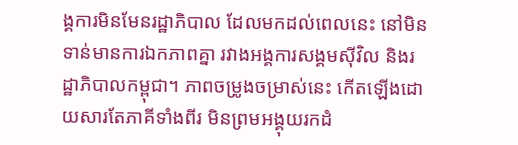ង្គការមិនមែនរដ្ឋាភិបាល ដែលមកដល់ពេលនេះ នៅមិនទាន់មានការឯកភាពគ្នា រវាងអង្គការសង្គមស៊ីវិល និងរដ្ឋាភិបាលកម្ពុជា។ ភាពចម្រូងចម្រាស់នេះ កើតឡើងដោយសារតែភាគីទាំងពីរ មិនព្រមអង្គុយរកដំ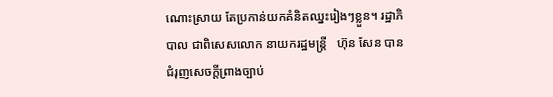ណោះស្រាយ តែប្រកាន់យកគំនិតឈ្នះរៀងៗខ្លួន។ រដ្ឋាភិបាល ជាពិសេសលោក នាយករដ្ឋមន្ត្រី   ហ៊ុន សែន បានជំរុញសេចក្តីព្រាងច្បាប់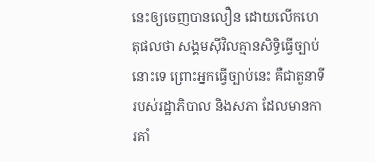នេះឲ្យចេញបានលឿន ដោយលើកហេតុផលថា សង្គមស៊ីវិលគ្មានសិទ្ធិធ្វើច្បាប់នោះទេ ព្រោះអ្នកធ្វើច្បាប់នេះ គឺជាតួនាទីរបស់រដ្ឋាភិបាល និងសភា ដែលមានការគាំ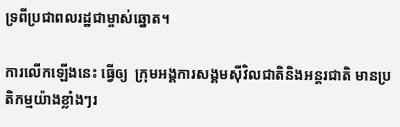ទ្រពីប្រជាពលរដ្ឋជាម្ចាស់ឆ្នោត។

ការលើកឡើងនេះ ធ្វើឲ្យ  ក្រុមអង្គការសង្គមស៊ីវិលជាតិនិងអន្តរជាតិ មានប្រតិកម្មយ៉ាងខ្លាំងៗរ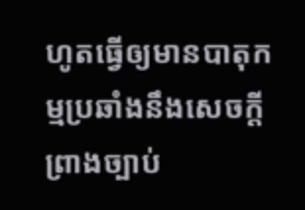ហូតធ្វើឲ្យមានបាតុកម្មប្រឆាំងនឹងសេចក្តីព្រាងច្បាប់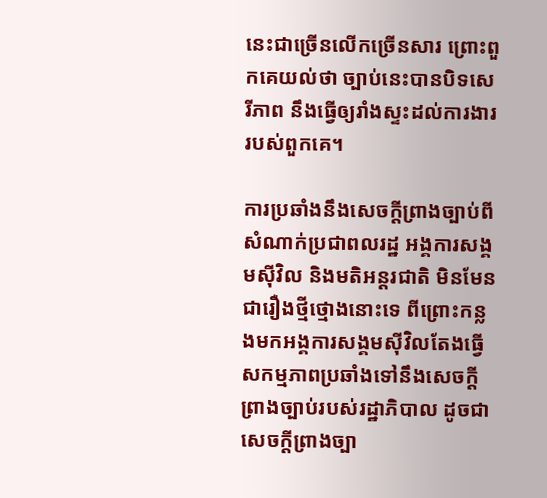នេះជាច្រើនលើកច្រើនសារ ព្រោះពួកគេយល់ថា ច្បាប់នេះបានបិទសេរីភាព នឹងធ្វើឲ្យរាំងស្ទះដល់ការងាររបស់ពួកគេ។

ការប្រឆាំងនឹងសេចក្តីព្រាងច្បាប់ពីសំណាក់ប្រជាពលរដ្ឋ អង្គការសង្គមស៊ីវិល និងមតិអន្តរជាតិ មិនមែនជារឿងថ្មីថ្មោងនោះទេ ពីព្រោះកន្លងមកអង្គការសង្គមស៊ីវិលតែងធ្វើសកម្មភាពប្រឆាំងទៅនឹងសេចក្តីព្រាងច្បាប់របស់រដ្ឋាភិបាល ដូចជា សេចក្តីព្រាងច្បា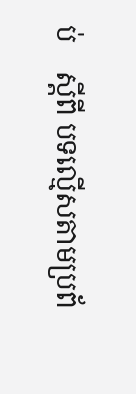ប់    ស្តីពី បទល្មើសតាមប្រព័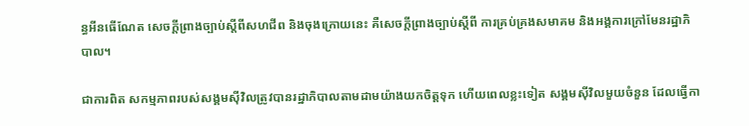ន្ធអីនធើណែត សេចក្តីព្រាងច្បាប់ស្តីពីសហជីព និងចុងក្រោយនេះ គឺសេចក្តីព្រាងច្បាប់ស្តីពី ការគ្រប់គ្រងសមាគម និងអង្គការក្រៅមែនរដ្ឋាភិបាល។

ជាការពិត សកម្មភាពរបស់សង្គមស៊ីវិលត្រូវបានរដ្ឋាភិបាលតាមដាមយ៉ាងយកចិត្តទុក ហើយពេលខ្លះទៀត សង្គមស៊ីវិលមួយចំនួន ដែលធ្វើកា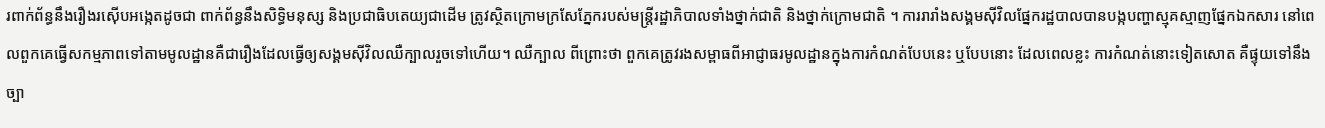រពាក់ព័ន្ធនឹងរឿងរស៊ើបអង្កេតដូចជា ពាក់ព័ន្ធនឹងសិទ្ធិមនុស្ស និងប្រជាធិបតេយ្យជាដើម ត្រូវស្ថិតក្រោមក្រសែភ្នែករបស់មន្ត្រីរដ្ឋាភិបាលទាំងថ្នាក់ជាតិ និងថ្នាក់ក្រោមជាតិ ។ ការរារាំងសង្គមស៊ីវិលផ្នែករដ្ឋបាលបានបង្កបញ្ហាស្មុគស្មាញផ្នែកឯកសារ នៅពេលពួកគេធ្វើសកម្មភាពទៅតាមមូលដ្ឋានគឺជារឿងដែលធ្វើឲ្យសង្គមស៊ីវិលឈឺក្បាលរួចទៅហើយ។ ឈឺក្បាល ពីព្រោះថា ពួកគេត្រូវរងសម្ពាធពីអាជ្ញាធរមូលដ្ឋានក្នុងការកំណត់បែបនេះ ឬបែបនោះ ដែលពេលខ្លះ ការកំណត់នោះទៀតសោត គឺផ្ទុយទៅនឹងច្បា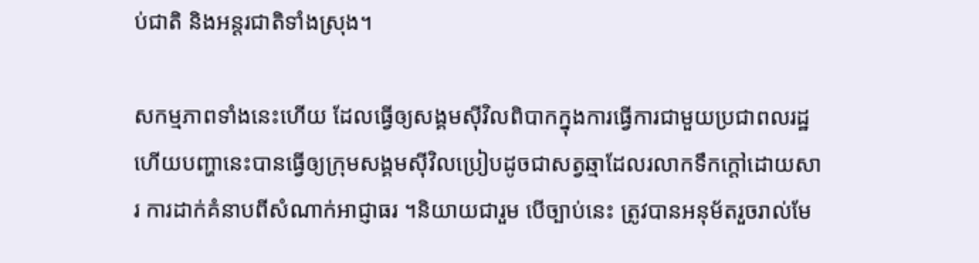ប់ជាតិ និងអន្តរជាតិទាំងស្រុង។

សកម្មភាពទាំងនេះហើយ ដែលធ្វើឲ្យសង្គមស៊ីវិលពិបាកក្នុងការធ្វើការជាមួយប្រជាពលរដ្ឋ ហើយបញ្ហានេះបានធ្វើឲ្យក្រុមសង្គមស៊ីវិលប្រៀបដូចជាសត្វឆ្មាដែលរលាកទឹកក្តៅដោយសារ ការដាក់គំនាបពីសំណាក់អាជ្ញាធរ ។និយាយជារួម បើច្បាប់នេះ ត្រូវបានអនុម័តរួចរាល់មែ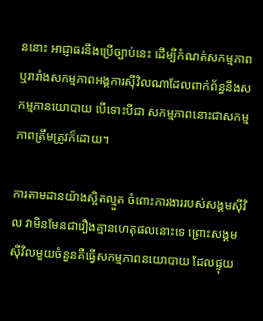ននោះ អាជ្ញាធរនឹងប្រើច្បាប់នេះ ដើម្បីកំណត់សកម្មភាព ឬរារាំងសកម្មភាពអង្គការស៊ីវិលណាដែលពាក់ព័ន្ធនឹងសកម្មភានយោបាយ បើទោះបីជា សកម្មភាពនោះជាសកម្មភាពត្រឹមត្រូវក៏ដោយ។

ការតាមដានយ៉ាងស្អិតល្មួត ចំពោះការងាររបស់សង្គមស៊ីវិល វាមិនមែនជារឿងគ្មានហេតុផលនោះទេ ព្រោះសង្គមស៊ីវិលមួយចំនួនគឺធ្វើសកម្មភាពនយោបាយ ដែលផ្ទុយ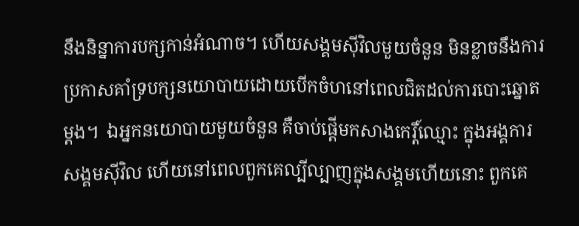នឹងនិន្នាការបក្សកាន់អំណាច។ ហើយសង្គមស៊ីវិលមួយចំនួន មិនខ្លាចនឹងការប្រកាសគាំទ្របក្សនយោបាយដោយបើកចំហនៅពេលជិតដល់ការបោះឆ្នោតម្តង។  ឯអ្នកនយោបាយមួយចំនួន គឺចាប់ផ្តើមកសាងកេរ្តិ៍ឈ្មោះ ក្នុងអង្គការសង្គមស៊ីវិល ហើយនៅពេលពួកគេល្បីល្បាញក្នុងសង្គមហើយនោះ ពួកគេ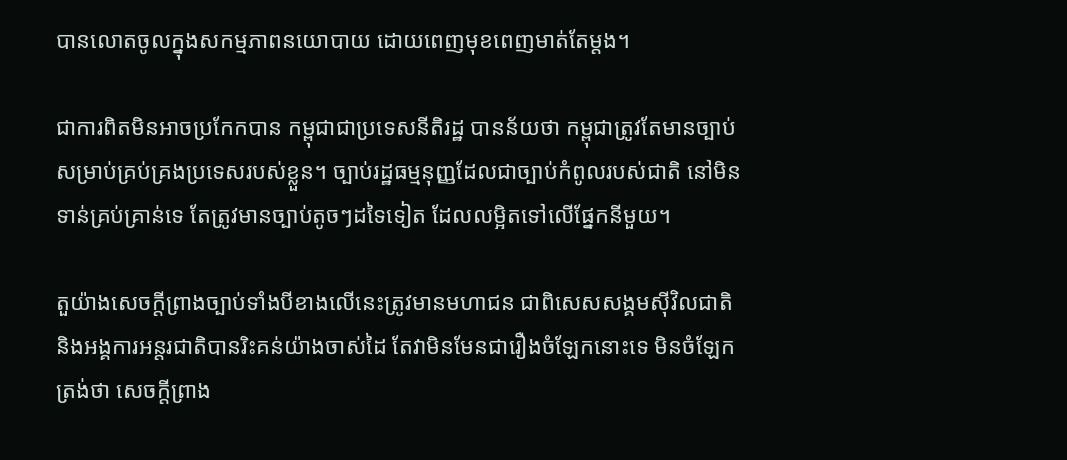បានលោតចូលក្នុងសកម្មភាពនយោបាយ ដោយពេញមុខពេញមាត់តែម្តង។

ជាការពិតមិនអាចប្រកែកបាន កម្ពុជាជាប្រទេសនីតិរដ្ឋ បានន័យថា កម្ពុជាត្រូវតែមានច្បាប់សម្រាប់គ្រប់គ្រងប្រទេសរបស់ខ្លួន។ ច្បាប់រដ្ឋធម្មនុញ្ញដែលជាច្បាប់កំពូលរបស់ជាតិ នៅមិនទាន់គ្រប់គ្រាន់ទេ តែត្រូវមានច្បាប់តូចៗដទៃទៀត ដែលលម្អិតទៅលើផ្នែកនីមួយ។

តួយ៉ាងសេចក្តីព្រាងច្បាប់ទាំងបីខាងលើនេះត្រូវមានមហាជន ជាពិសេសសង្គមស៊ីវិលជាតិ និងអង្គការអន្តរជាតិបានរិះគន់យ៉ាងចាស់ដៃ តែវាមិនមែនជារឿងចំឡែកនោះទេ មិនចំឡែកត្រង់ថា សេចក្តីព្រាង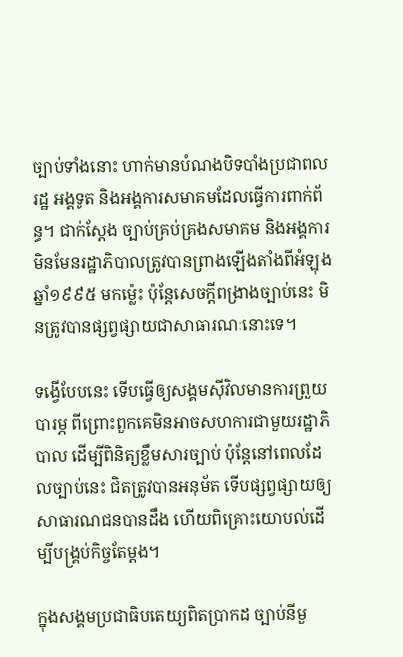ច្បាប់ទាំងនោះ ហាក់មានបំណងបិទបាំងប្រជាពលរដ្ឋ អង្គទូត និងអង្គការសមាគមដែលធ្វើការពាក់ព័ន្ធ។ ជាក់ស្តែង ច្បាប់គ្រប់គ្រងសមាគម និងអង្គការមិនមែនរដ្ឋាភិបាលត្រូវបានព្រាងឡើងតាំងពីអំឡុងឆ្នាំ១៩៩៥ មកម្ល៉េះ ប៉ុន្តែសេចក្តីពង្រាងច្បាប់នេះ មិនត្រូវបានផ្សព្វផ្សាយជាសាធារណៈនោះទេ។

ទង្វើបែបនេះ ទើបធ្វើឲ្យសង្គមស៊ីវិលមានការព្រួយបារម្ភ ពីព្រោះពួកគេមិនអាចសហការជាមួយរដ្ឋាភិបាល ដើម្បីពិនិត្យខ្លឹមសារច្បាប់ ប៉ុន្តែនៅពេលដែលច្បាប់នេះ ជិតត្រូវបានអនុម័ត ទើបផ្សព្វផ្សាយឲ្យសាធារណជនបានដឹង ហើយពិគ្រោះយោបល់ដើម្បីបង្គ្រប់កិច្ចតែម្តង។

ក្នុងសង្គមប្រជាធិបតេយ្យពិតប្រាកដ ច្បាប់នីមួ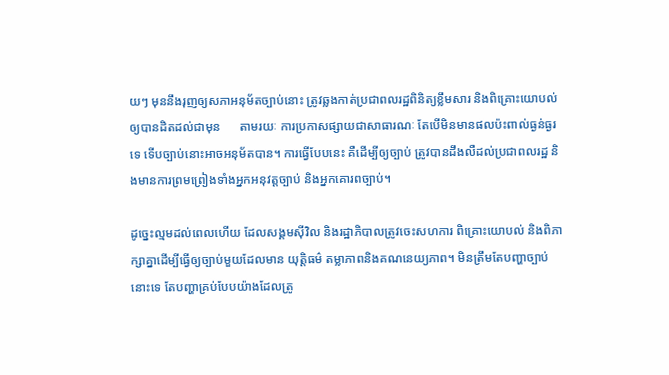យៗ មុននឹងរុញឲ្យសភាអនុម័តច្បាប់នោះ ត្រូវឆ្លងកាត់ប្រជាពលរដ្ឋពិនិត្យខ្លឹមសារ និងពិគ្រោះយោបល់ឲ្យបានដិតដល់ជាមុន      តាមរយៈ ការប្រកាសផ្សាយជាសាធារណៈ តែបើមិនមានផលប៉ះពាល់ធ្ងន់ធ្ងរទេ ទើបច្បាប់នោះអាចអនុម័តបាន។ ការធ្វើបែបនេះ គឺដើម្បីឲ្យច្បាប់ ត្រូវបានដឹងលឺដល់ប្រជាពលរដ្ឋ និងមានការព្រមព្រៀងទាំងអ្នកអនុវត្តច្បាប់ និងអ្នកគោរពច្បាប់។

ដូច្នេះល្មមដល់ពេលហើយ ដែលសង្គមស៊ីវិល និងរដ្ឋាភិបាលត្រូវចេះសហការ ពិគ្រោះយោបល់ និងពិភាក្សាគ្នាដើម្បីធ្វើឲ្យច្បាប់មួយដែលមាន យុត្តិធម៌ តម្លាភាពនិងគណនេយ្យភាព។ មិនត្រឹមតែបញ្ហាច្បាប់នោះទេ តែបញ្ហាគ្រប់បែបយ៉ាងដែលត្រូ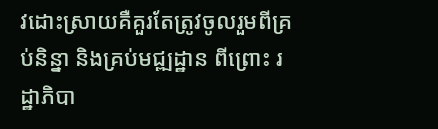វដោះស្រាយគឺគួរតែត្រូវចូលរួមពីគ្រប់និន្នា និងគ្រប់មជ្ឍដ្ឋាន ពីព្រោះ រដ្ឋាភិបា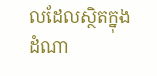លដែលស្ថិតក្នុងដំណា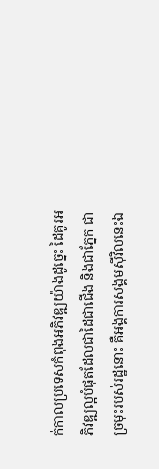ក់កាលប្រទេសកំពុងអភិវឌ្ឍយ៉ាងដូច្នេះ ដៃគូរអភិវឌ្ឍល្អបំផុតដែលជាដៃជាជើង និងជាភ្នែក ជាច្រមុះរបស់រដ្ឋនោះ គឺអង្គការសង្គមស៊ីវិលនេះឯ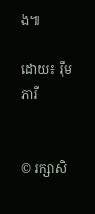ង៕

ដោយ៖ រ៉ឹម ភារី


© រក្សាសិ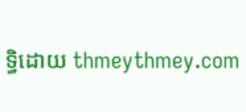ទ្ធិដោយ thmeythmey.com